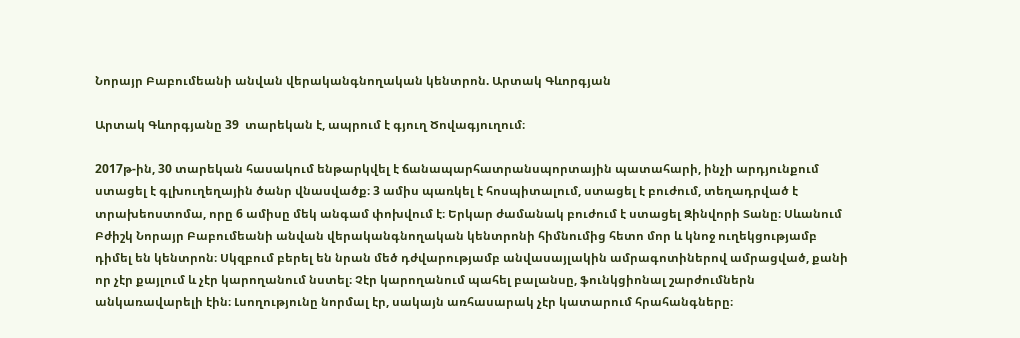Նորայր Բաբումեանի անվան վերականգնողական կենտրոն. Արտակ Գևորգյան

Արտակ Գևորգյանը 39  տարեկան է, ապրում է գյուղ Ծովագյուղում։

2017թ-ին, 30 տարեկան հասակում ենթարկվել է ճանապարհատրանսպորտային պատահարի, ինչի արդյունքում ստացել է գլխուղեղային ծանր վնասվածք։ 3 ամիս պառկել է հոսպիտալում, ստացել է բուժում, տեղադրված է տրախեոստոմա, որը 6 ամիսը մեկ անգամ փոխվում է։ Երկար ժամանակ բուժում է ստացել Զինվորի Տանը։ Սևանում Բժիշկ Նորայր Բաբումեանի անվան վերականգնողական կենտրոնի հիմնումից հետո մոր և կնոջ ուղեկցությամբ դիմել են կենտրոն։ Սկզբում բերել են նրան մեծ դժվարությամբ անվասայլակին ամրագոտիներով ամրացված, քանի որ չէր քայլում և չէր կարողանում նստել։ Չէր կարողանում պահել բալանսը, ֆունկցիոնալ շարժումներն անկառավարելի էին։ Լսողությունը նորմալ էր, սակայն առհասարակ չէր կատարում հրահանգները։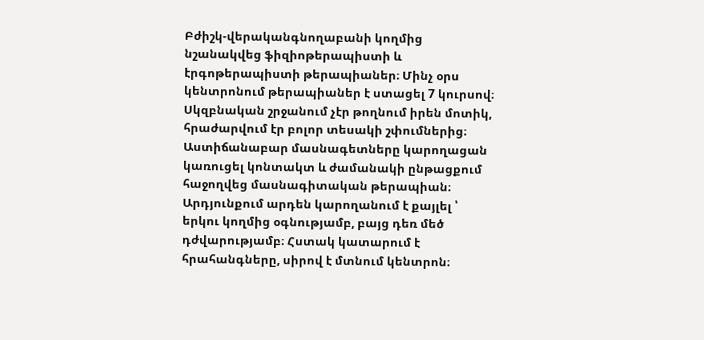Բժիշկ-վերականգնողաբանի կողմից նշանակվեց ֆիզիոթերապիստի և էրգոթերապիստի թերապիաներ։ Մինչ օրս կենտրոնում թերապիաներ է ստացել 7 կուրսով։ Սկզբնական շրջանում չէր թողնում իրեն մոտիկ, հրաժարվում էր բոլոր տեսակի շփումներից։ Աստիճանաբար մասնագետները կարողացան կառուցել կոնտակտ և ժամանակի ընթացքում հաջողվեց մասնագիտական թերապիան։ Արդյունքում արդեն կարողանում է քայլել ՝ երկու կողմից օգնությամբ, բայց դեռ մեծ դժվարությամբ։ Հստակ կատարում է հրահանգները, սիրով է մտնում կենտրոն։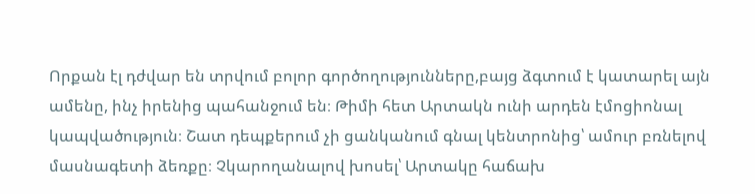Որքան էլ դժվար են տրվում բոլոր գործողությունները,բայց ձգտում է կատարել այն ամենը, ինչ իրենից պահանջում են։ Թիմի հետ Արտակն ունի արդեն էմոցիոնալ կապվածություն։ Շատ դեպքերում չի ցանկանում գնալ կենտրոնից՝ ամուր բռնելով մասնագետի ձեռքը։ Չկարողանալով խոսել՝ Արտակը հաճախ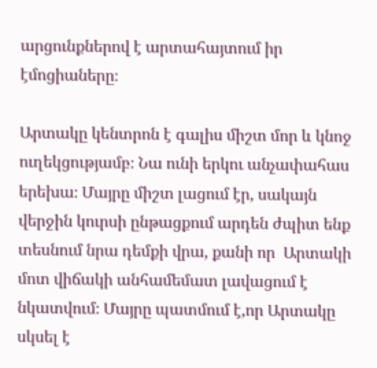արցունքներով է արտահայտում իր էմոցիաները։

Արտակը կենտրոն է գալիս միշտ մոր և կնոջ ուղեկցությամբ։ Նա ունի երկու անչափահաս երեխա։ Մայրը միշտ լացում էր, սակայն վերջին կուրսի ընթացքում արդեն ժպիտ ենք տեսնում նրա դեմքի վրա, քանի որ  Արտակի մոտ վիճակի անհամեմատ լավացում է նկատվում։ Մայրը պատմում է,որ Արտակը սկսել է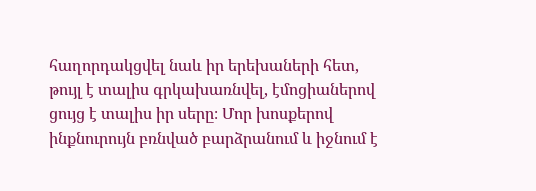հաղորդակցվել նաև իր երեխաների հետ, թույլ է տալիս գրկախառնվել, էմոցիաներով ցույց է տալիս իր սերը։ Մոր խոսքերով ինքնուրույն բռնված բարձրանում և իջնում է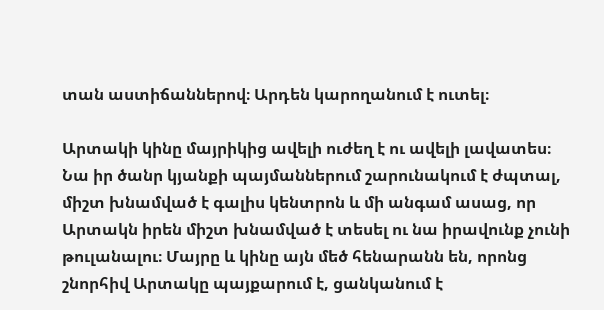տան աստիճաններով։ Արդեն կարողանում է ուտել։

Արտակի կինը մայրիկից ավելի ուժեղ է ու ավելի լավատես։ Նա իր ծանր կյանքի պայմաններում շարունակում է ժպտալ, միշտ խնամված է գալիս կենտրոն և մի անգամ ասաց, որ Արտակն իրեն միշտ խնամված է տեսել ու նա իրավունք չունի թուլանալու։ Մայրը և կինը այն մեծ հենարանն են, որոնց շնորհիվ Արտակը պայքարում է, ցանկանում է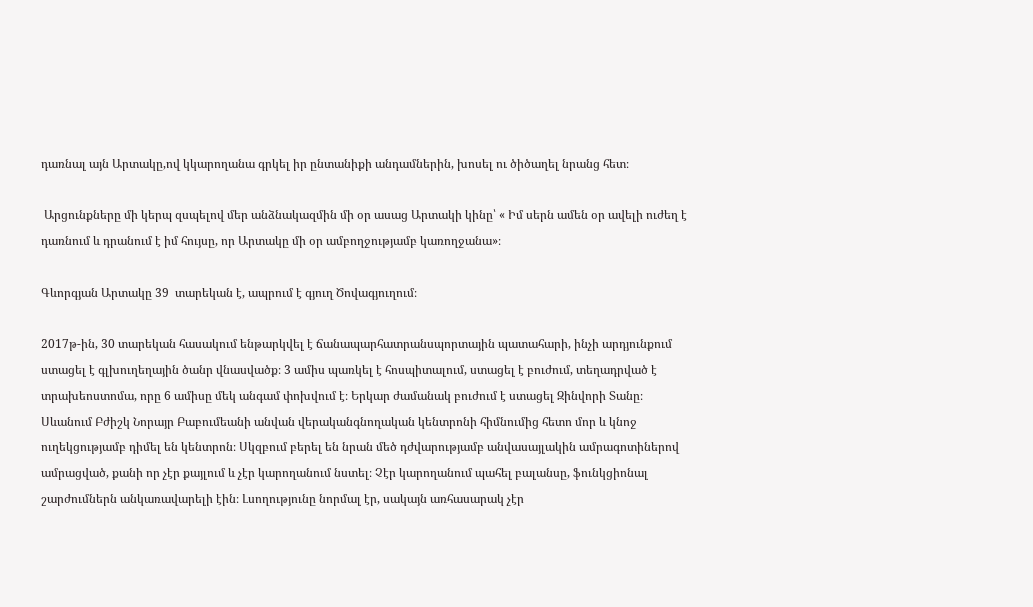դառնալ այն Արտակը,ով կկարողանա գրկել իր ընտանիքի անդամներին, խոսել ու ծիծաղել նրանց հետ։

 Արցունքները մի կերպ զսպելով մեր անձնակազմին մի օր ասաց Արտակի կինը՝ « Իմ սերն ամեն օր ավելի ուժեղ է դառնում և դրանում է իմ հույսը, որ Արտակը մի օր ամբողջությամբ կառողջանա»։

Գևորգյան Արտակը 39  տարեկան է, ապրում է գյուղ Ծովագյուղում։

2017թ-ին, 30 տարեկան հասակում ենթարկվել է ճանապարհատրանսպորտային պատահարի, ինչի արդյունքում ստացել է գլխուղեղային ծանր վնասվածք։ 3 ամիս պառկել է հոսպիտալում, ստացել է բուժում, տեղադրված է տրախեոստոմա, որը 6 ամիսը մեկ անգամ փոխվում է։ Երկար ժամանակ բուժում է ստացել Զինվորի Տանը։ Սևանում Բժիշկ Նորայր Բաբումեանի անվան վերականգնողական կենտրոնի հիմնումից հետո մոր և կնոջ ուղեկցությամբ դիմել են կենտրոն։ Սկզբում բերել են նրան մեծ դժվարությամբ անվասայլակին ամրագոտիներով ամրացված, քանի որ չէր քայլում և չէր կարողանում նստել։ Չէր կարողանում պահել բալանսը, ֆունկցիոնալ շարժումներն անկառավարելի էին։ Լսողությունը նորմալ էր, սակայն առհասարակ չէր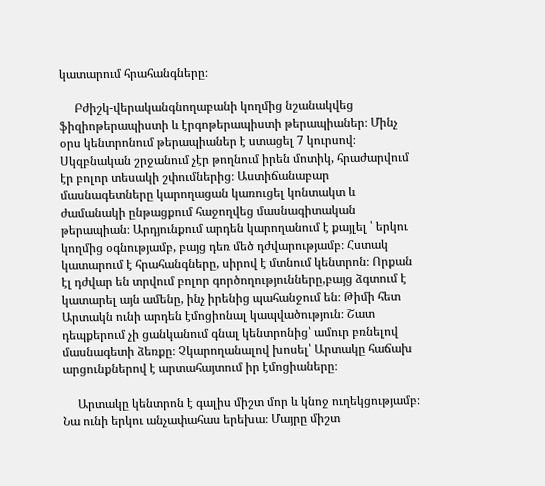կատարում հրահանգները։

     Բժիշկ-վերականգնողաբանի կողմից նշանակվեց ֆիզիոթերապիստի և էրգոթերապիստի թերապիաներ։ Մինչ օրս կենտրոնում թերապիաներ է ստացել 7 կուրսով։ Սկզբնական շրջանում չէր թողնում իրեն մոտիկ, հրաժարվում էր բոլոր տեսակի շփումներից։ Աստիճանաբար մասնագետները կարողացան կառուցել կոնտակտ և ժամանակի ընթացքում հաջողվեց մասնագիտական թերապիան։ Արդյունքում արդեն կարողանում է քայլել ՝ երկու կողմից օգնությամբ, բայց դեռ մեծ դժվարությամբ։ Հստակ կատարում է հրահանգները, սիրով է մտնում կենտրոն։ Որքան էլ դժվար են տրվում բոլոր գործողությունները,բայց ձգտում է կատարել այն ամենը, ինչ իրենից պահանջում են։ Թիմի հետ Արտակն ունի արդեն էմոցիոնալ կապվածություն։ Շատ դեպքերում չի ցանկանում գնալ կենտրոնից՝ ամուր բռնելով մասնագետի ձեռքը։ Չկարողանալով խոսել՝ Արտակը հաճախ արցունքներով է արտահայտում իր էմոցիաները։

     Արտակը կենտրոն է գալիս միշտ մոր և կնոջ ուղեկցությամբ։ Նա ունի երկու անչափահաս երեխա։ Մայրը միշտ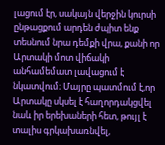լացում էր, սակայն վերջին կուրսի ընթացքում արդեն ժպիտ ենք տեսնում նրա դեմքի վրա, քանի որ  Արտակի մոտ վիճակի անհամեմատ լավացում է նկատվում։ Մայրը պատմում է,որ Արտակը սկսել է հաղորդակցվել նաև իր երեխաների հետ, թույլ է տալիս գրկախառնվել,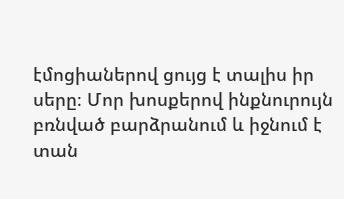էմոցիաներով ցույց է տալիս իր սերը։ Մոր խոսքերով ինքնուրույն բռնված բարձրանում և իջնում է տան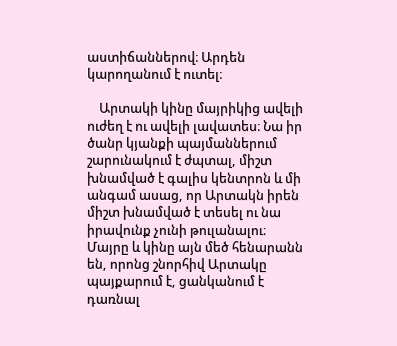աստիճաններով։ Արդեն կարողանում է ուտել։

    Արտակի կինը մայրիկից ավելի ուժեղ է ու ավելի լավատես։ Նա իր ծանր կյանքի պայմաններում շարունակում է ժպտալ, միշտ խնամված է գալիս կենտրոն և մի անգամ ասաց, որ Արտակն իրեն միշտ խնամված է տեսել ու նա իրավունք չունի թուլանալու։ Մայրը և կինը այն մեծ հենարանն են, որոնց շնորհիվ Արտակը պայքարում է, ցանկանում է դառնալ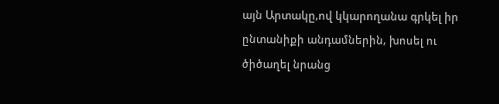այն Արտակը,ով կկարողանա գրկել իր ընտանիքի անդամներին, խոսել ու ծիծաղել նրանց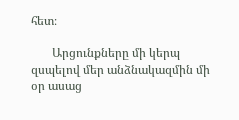հետ։

       Արցունքները մի կերպ զսպելով մեր անձնակազմին մի օր ասաց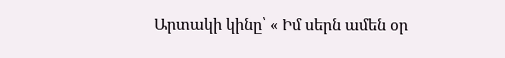Արտակի կինը՝ « Իմ սերն ամեն օր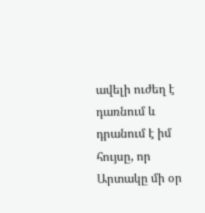ավելի ուժեղ է դառնում և դրանում է իմ հույսը, որ Արտակը մի օր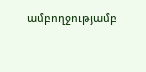ամբողջությամբ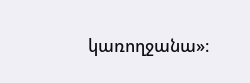կառողջանա»։